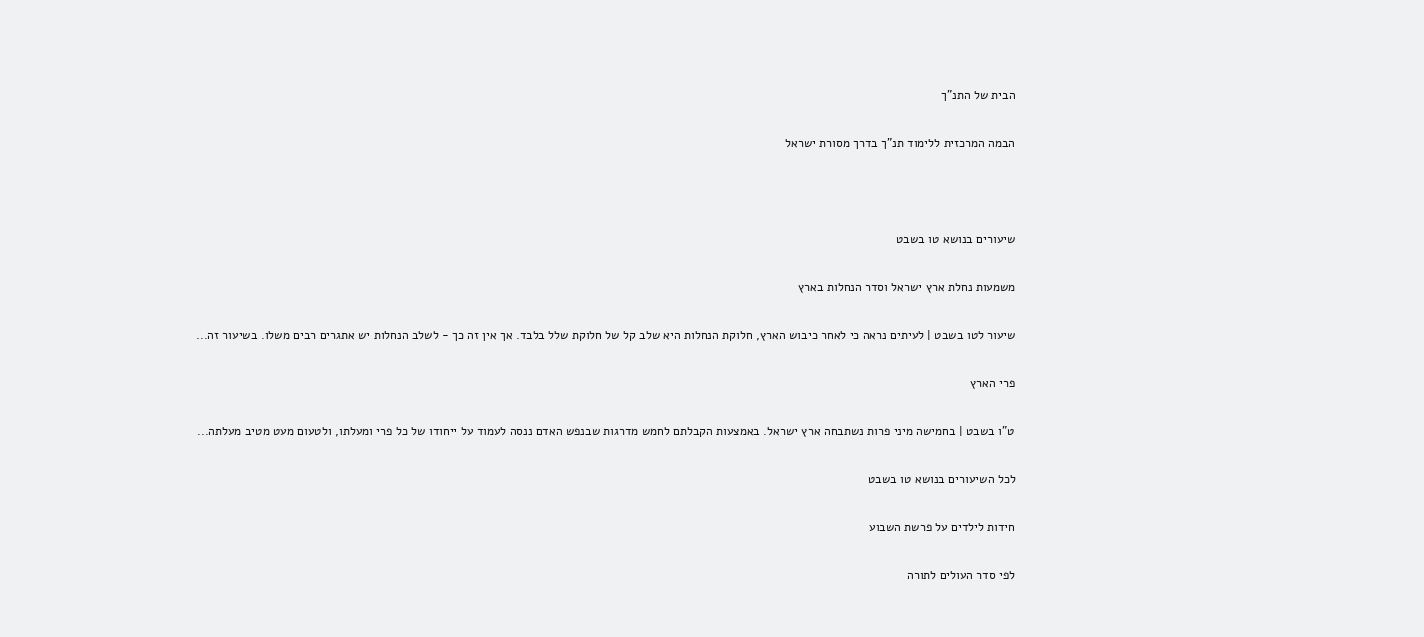הבית של התנ"ך

הבמה המרכזית ללימוד תנ"ך בדרך מסורת ישראל



שיעורים בנושא טו בשבט

משמעות נחלת ארץ ישראל וסדר הנחלות בארץ

שיעור לטו בשבט | לעיתים נראה כי לאחר כיבוש הארץ, חלוקת הנחלות היא שלב קל של חלוקת שלל בלבד. אך אין זה כך - לשלב הנחלות יש אתגרים רבים משלו. בשיעור זה...

פרי הארץ

ט"ו בשבט | בחמישה מיני פרות נשתבחה ארץ ישראל. באמצעות הקבלתם לחמש מדרגות שבנפש האדם ננסה לעמוד על ייחודו של כל פרי ומעלתו, ולטעום מעט מטיב מעלתה...

לכל השיעורים בנושא טו בשבט

חידות לילדים על פרשת השבוע

לפי סדר העולים לתורה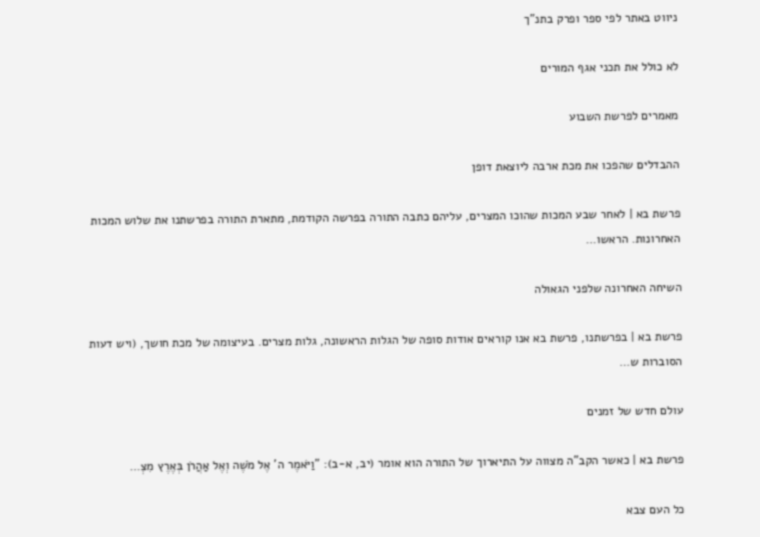ניווט באתר לפי ספר ופרק בתנ"ך

לא כולל את תכני אגף המורים

מאמרים לפרשת השבוע

ההבדלים שהפכו את מכת ארבה ליוצאת דופן

פרשת בא | לאחר שבע המכות שהוכו המצרים, עליהם כתבה התורה בפרשה הקודמת, מתארת התורה בפרשתנו את שלוש המכות האחרונות. הראשו…

השיחה האחרונה שלפני הגאולה

פרשת בא | בפרשתנו, פרשת בא אנו קוראים אודות סופה של הגלות הראשונה, גלות מצרים. בעיצומה של מכת חושך, (ויש דעות הסוברות ש…

עולם חדש של זמנים

פרשת בא | כאשר הקב"ה מצווה על התיארוך של התורה הוא אומר (יב, א-ב): "וַיֹּאמֶר ה' אֶל מֹשֶׁה וְאֶל אַהֲרֹן בְּאֶרֶץ מִצְ…

כל העם צבא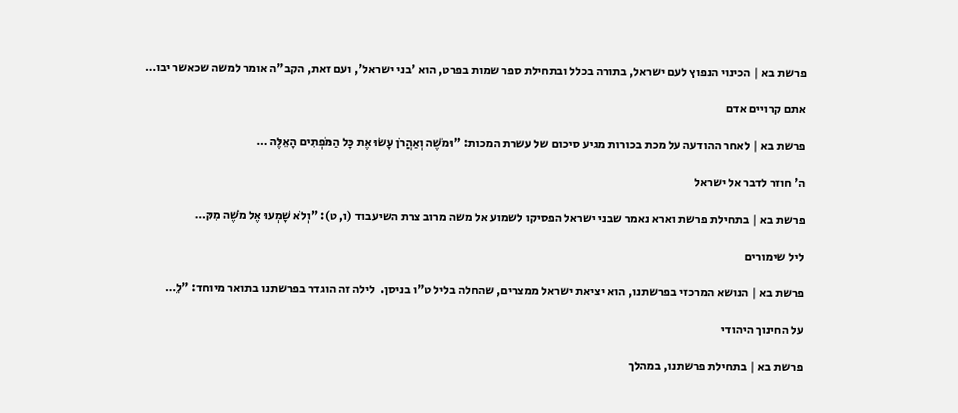פרשת בא | הכינוי הנפוץ לעם ישראל, בתורה בכלל ובתחילת ספר שמות בפרט, הוא 'בני ישראל', ועם זאת, הקב"ה אומר למשה שכאשר יבו…

אתם קרויים אדם

פרשת בא | לאחר ההודעה על מכת בכורות מגיע סיכום של עשרת המכות: "וּמֹשֶׁה וְאַהֲרֹן עָשׂוּ אֶת כָּל הַמֹּפְתִים הָאֵלֶּה …

ה' חוזר לדבר אל ישראל

פרשת בא | בתחילת פרשת וארא נאמר שבני ישראל הפסיקו לשמוע אל משה מרוב צרת השיעבוד (ו, ט): "וְלֹא שָׁמְעוּ אֶל מֹשֶׁה מִקּ…

ליל שימורים

פרשת בא | הנושא המרכזי בפרשתנו, הוא יציאת ישראל ממצרים, שהחלה בליל ט"ו בניסן.  לילה זה הוגדר בפרשתנו בתואר מיוחד: "לֵ…

על החינוך היהודי

פרשת בא | בתחילת פרשתנו, במהלך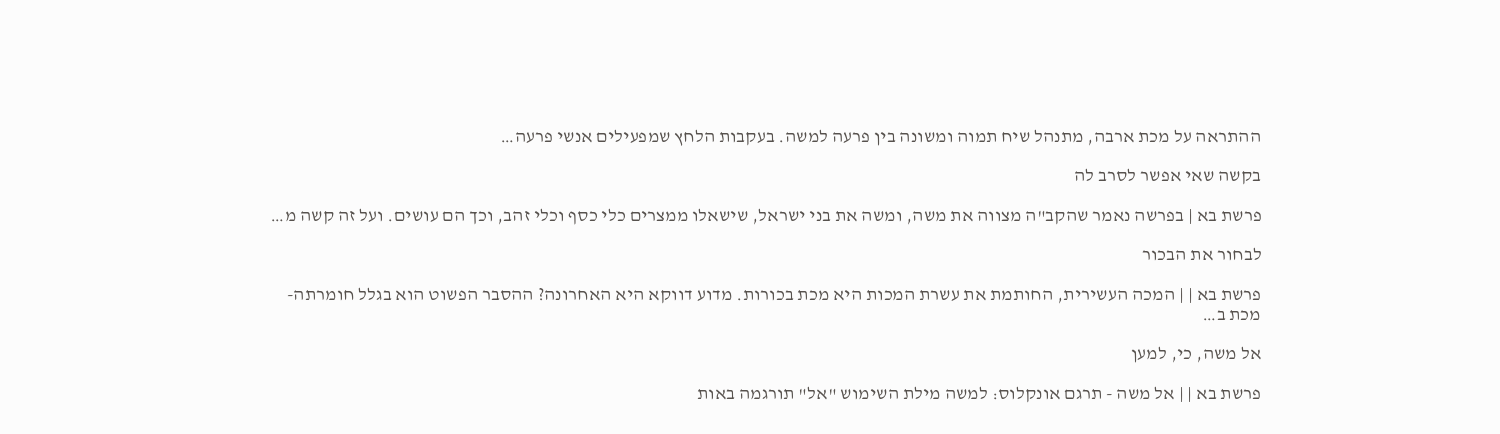ההתראה על מכת ארבה, מתנהל שיח תמוה ומשונה בין פרעה למשה. בעקבות הלחץ שמפעילים אנשי פרעה…

בקשה שאי אפשר לסרב לה

פרשת בא | בפרשה נאמר שהקב"ה מצווה את משה, ומשה את בני ישראל, שישאלו ממצרים כלי כסף וכלי זהב, וכך הם עושים. ועל זה קשה מ…

לבחור את הבכור

פרשת בא | | המכה העשירית, החותמת את עשרת המכות היא מכת בכורות. מדוע דווקא היא האחרונה? ההסבר הפשוט הוא בגלל חומרתה- מכת ב…

אל משה, כי, למען

פרשת בא | | אל משה - תרגם אונקלוס: למשה מילת השימוש "אל" תורגמה באות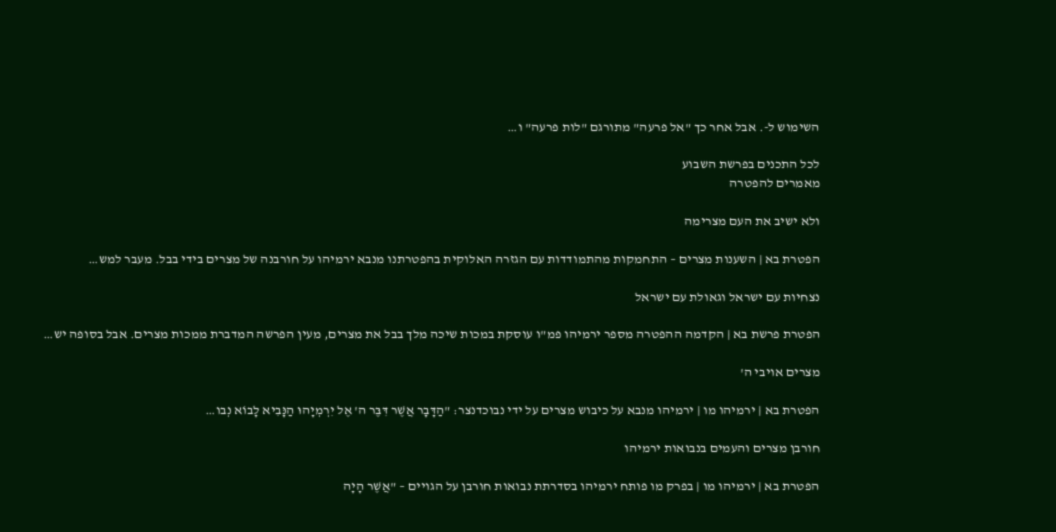השימוש ל-. אבל אחר כך "אל פרעה" מתורגם "לות פרעה" ו…

לכל התכנים בפרשת השבוע
מאמרים להפטרה

ולא ישיב את העם מצרימה

הפטרת בא | השענות מצרים – התחמקות מהתמודדות עם הגזרה האלוקית בהפטרתנו מנבא ירמיהו על חורבנה של מצרים בידי בבל. מעבר למש…

נצחיות עם ישראל וגאולת עם ישראל

הפטרת פרשת בא | הקדמה ההפטרה מספר ירמיהו פמ"ו עוסקת במכות שיכה מלך בבל את מצרים, מעין הפרשה המדברת ממכות מצרים. אבל בסופה יש…

מצרים אויבי ה'

הפטרת בא | ירמיהו מו | ירמיהו מנבא על כיבוש מצרים על ידי נבוכדנצר: "הַדָּבָר אֲשֶׁר דִּבֶּר ה' אֶל יִרְמְיָהוּ הַנָּבִיא לָבוֹא נְבו…

חורבן מצרים והעמים בנבואות ירמיהו

הפטרת בא | ירמיהו מו | בפרק מו פותח ירמיהו בסדרתת נבואות חורבן על הגויים – "אֲשֶׁר הָיָה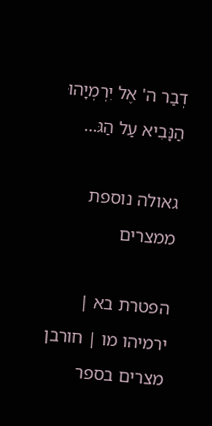דְבַר ה' אֶל יִרְמְיָהוּ הַנָּבִיא עַל הַגּ…

גאולה נוספת ממצרים

הפטרת בא | ירמיהו מו | חורבן מצרים בספר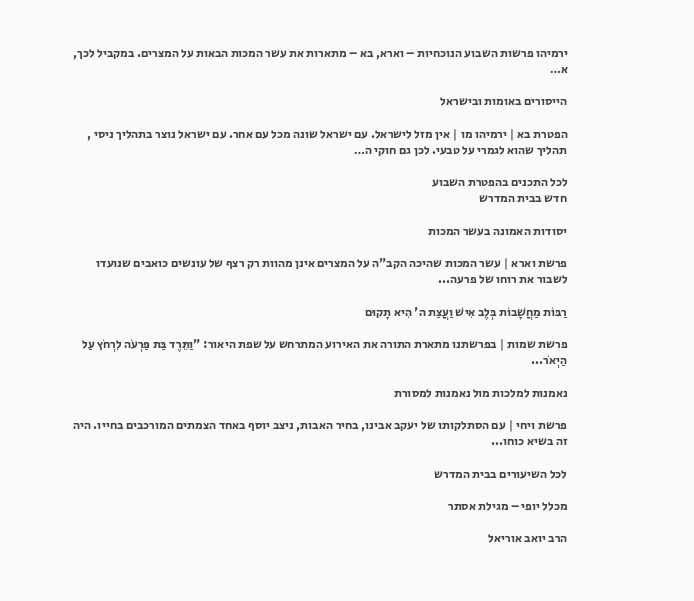ירמיהו פרשות השבוע הנוכחיות – וארא, בא – מתארות את עשר המכות הבאות על המצרים. במקביל לכך, א…

הייסורים באומות ובישראל

הפטרת בא | ירמיהו מו | אין מזל לישראל. עם ישראל שונה מכל עם אחר. עם ישראל נוצר בתהליך ניסי , תהליך שהוא לגמרי על טבעי. לכן גם חוקי ה…

לכל התכנים בהפטרת השבוע
חדש בבית המדרש

יסודות האמונה בעשר המכות

פרשת וארא | עשר המכות שהיכה הקב"ה על המצרים אינן מהוות רק רצף של עונשים כואבים שנועדו לשבור את רוחו של פרעה...

רַבּוֹת מַחֲשָׁבוֹת בְּלֶב אִישׁ וַעֲצַת ה' הִיא תָקוּם

פרשת שמות | בפרשתנו מתארת התורה את האירוע המתרחש על שפת היאור: "וַתֵּרֶד בַּת פַּרְעֹה לִרְחֹץ עַל הַיְאֹר...

נאמנות למלכות מול נאמנות למסורת

פרשת ויחי | עם הסתלקותו של יעקב אבינו, בחיר האבות, ניצב יוסף באחד הצמתים המורכבים בחייו. היה זה בשיא כוחו...

לכל השיעורים בבית המדרש

מכלל יופי – מגילת אסתר

הרב יואב אוריאל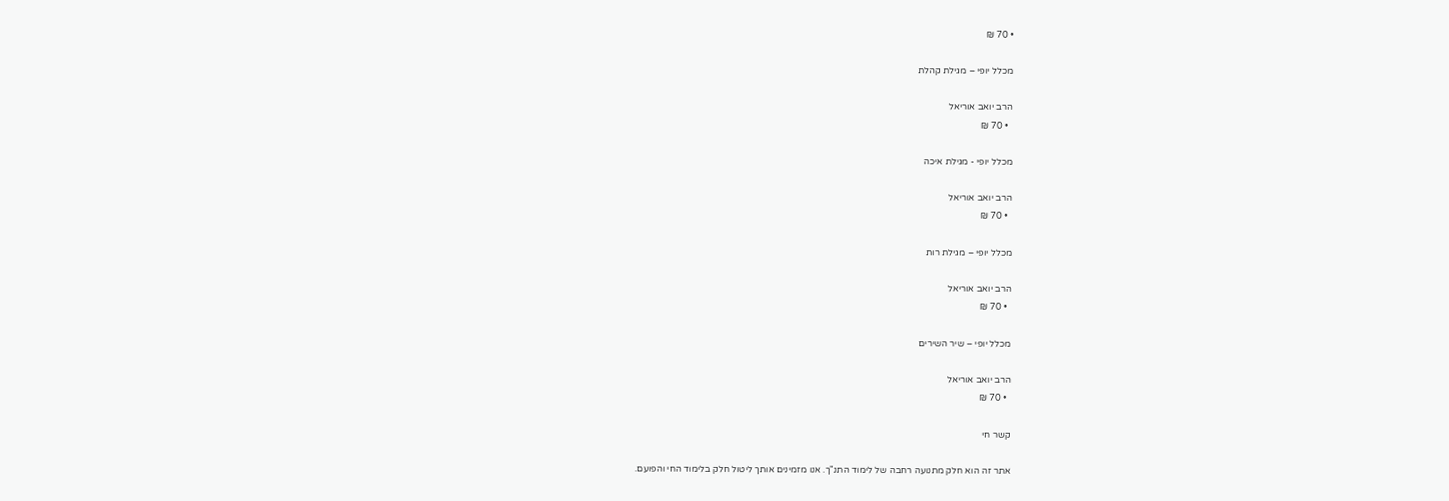• 70 ₪

מכלל יופי – מגילת קהלת

הרב יואב אוריאל
  • 70 ₪

מכלל יופי - מגילת איכה

הרב יואב אוריאל
  • 70 ₪

מכלל יופי – מגילת רות

הרב יואב אוריאל
  • 70 ₪

מכלל יופי – שיר השירים

הרב יואב אוריאל
  • 70 ₪

קשר חי

אתר זה הוא חלק מתנועה רחבה של לימוד התנ"ך. אנו מזמינים אותך ליטול חלק בלימוד החי והפועם.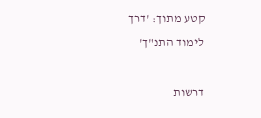קטע מתוך: 'דרך לימוד התנ"ך'

דרשות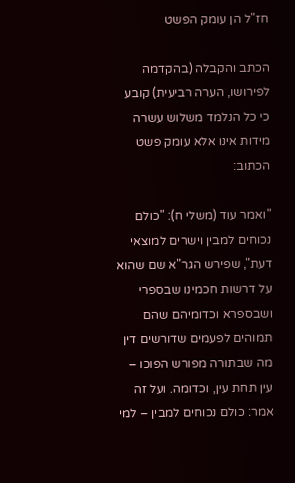חז"ל הן עומק הפשט

הכתב והקבלה (בהקדמה לפירושו, הערה רביעית) קובע כי כל הנלמד משלוש עשרה מידות אינו אלא עומק פשט הכתוב:

"ואמר עוד (משלי ח): "כולם נכוחים למבין וישרים למוצאי דעת", שפירש הגר"א שם שהוא על דרשות חכמינו שבספרי ושבספרא וכדומיהם שהם תמוהים לפעמים שדורשים דין מה שבתורה מפורש הפוכו – עין תחת עין, וכדומה. ועל זה אמר: כולם נכוחים למבין – למי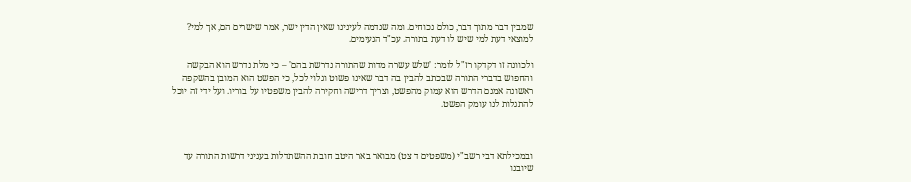שמבין דבר מתוך דבר, כולם נכוחים. ומה שנדמה לעינינו שאין הדין ישר, אמר שישרים הם, אך למי? למוצאי דעת למי שיש לו דעת בתורה. עכ"ד הנעימים.

ולכוונה זו דקדקו רז"ל לומר: 'שלש עשרה מדות שהתורה נדרשת בהם' – כי מלת נדרש הוא הבקשה והחפוש בדברי התורה שבכתב להבין בה דבר שאינו פשוט וגלוי לכל, כי הפשט הוא המובן בהשקפה ראשונה אמנם הדרש הוא עמוק מהפשט, וצריך דרישה וחקירה להבין משפטיו על בוריו. ועל ידי זה יוכל להתגלות לנו עומק הפשט.



ובמכילתא דבי רשב"י (משפטים ד צט) מבואר באר היטב חובת ההשתדלות בעניני דרשות התורה עד שיובנו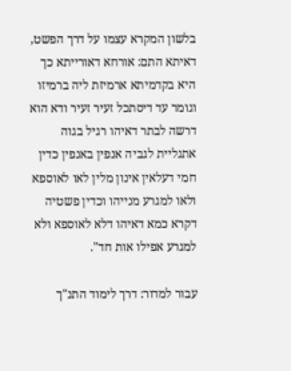בלשון המקרא עצמו על דרך הפשט, דאיתא התם: אורחא דאורייתא כך היא בקדמיתא ארמיזת ליה ברמיזו וגומר עד דיסתכל זעיר זעיר ודא הוא דרשה לבתר דאיהו רגיל בגוה אתגליית לגביה אנפין באנפין כדין חמי דעלאין אינון מלין לאו לאוספא ולאו למגרע מנייהו וכדין פשטיה דקרא כמא דאיהו דלא לאוספא ולא למגרע אפילו אות חד".

עבור למדור: דרך לימוד התנ"ך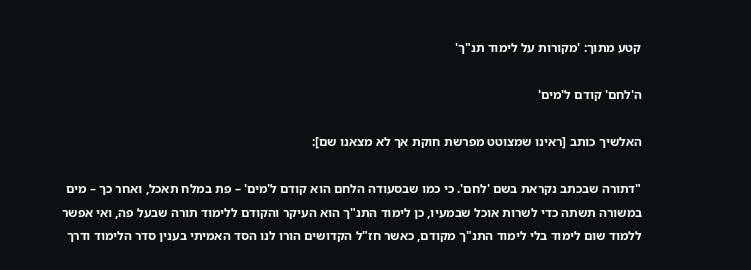קטע מתוך: 'מקורות על לימוד תנ"ך'

ה'לחם' קודם ל'מים'

האלשיך כותב [ראינו שמצוטט מפרשת חוקת אך לא מצאנו שם]:

"דתורה שבכתב נקראת בשם 'לחם'. כי כמו שבסעודה הלחם הוא קודם ל'מים' – פת במלח תאכל, ואחר כך – מים במשורה תשתה כדי לשרות אוכל שבמעיו, כן לימוד התנ"ך הוא העיקר והקודם ללימוד תורה שבעל פה, ואי אפשר ללמוד שום לימוד בלי לימוד התנ"ך מקודם, כאשר חז"ל הקדושים הורו לנו הסד האמיתי בענין סדר הלימוד ודרך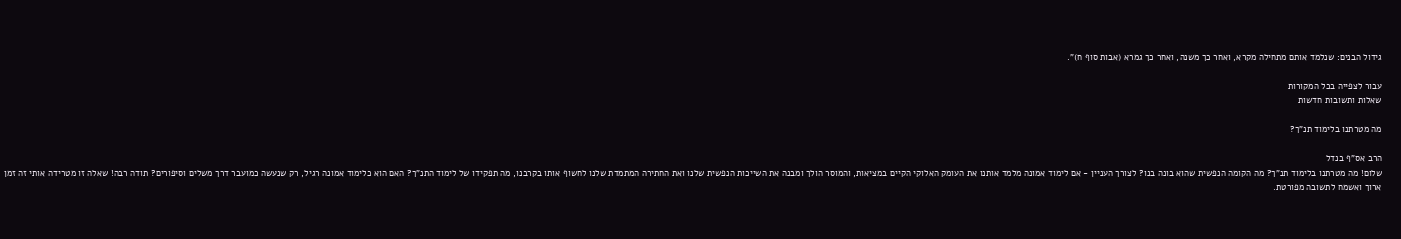גידול הבנים: שנלמד אותם מתחילה מקרא, ואחר כך משנה, ואחר כך גמרא (אבות סוף ח)".

עבור לצפייה בכל המקורות
שאלות ותשובות חדשות

מה מטרתנו בלימוד תנ"ך?

הרב אס"ף בנדל
שלום! מה מטרתנו בלימוד תנ"ך? מה הקומה הנפשית שהוא בונה בנו? לצורך העניין - אם לימוד אמונה מלמד אותנו את העומק האלוקי הקיים במציאות, והמוסר הולך ומבנה את השייכות הנפשית שלנו ואת החתירה המתמדת שלנו לחשוף אותו בקרבנו, מה תפקידו של לימוד התנ"ך? האם הוא כלימוד אמונה רגיל, רק שנעשה כמועבר דרך משלים וסיפורים? תודה רבה! שאלה זו מטרידה אותי זה זמן ארוך ואשמח לתשובה מפורטת.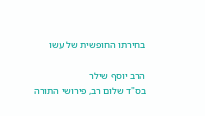בחירתו החופשית של עשו

הרב יוסף שילר
בס"ד שלום רב, פירושי התורה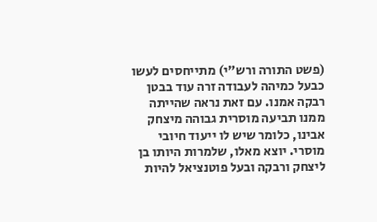(פשט התורה ורש"י) מתייחסים לעשו כבעל כמיהה לעבודה זרה עוד בבטן רבקה אמנו. עם זאת נראה שהייתה ממנו תביעה מוסרית גבוהה מיצחק אבינו, כלומר שיש לו ייעוד חיובי מוסרי. יוצא מאלו, שלמרות היותו בן ליצחק ורבקה ובעל פוטנציאל להיות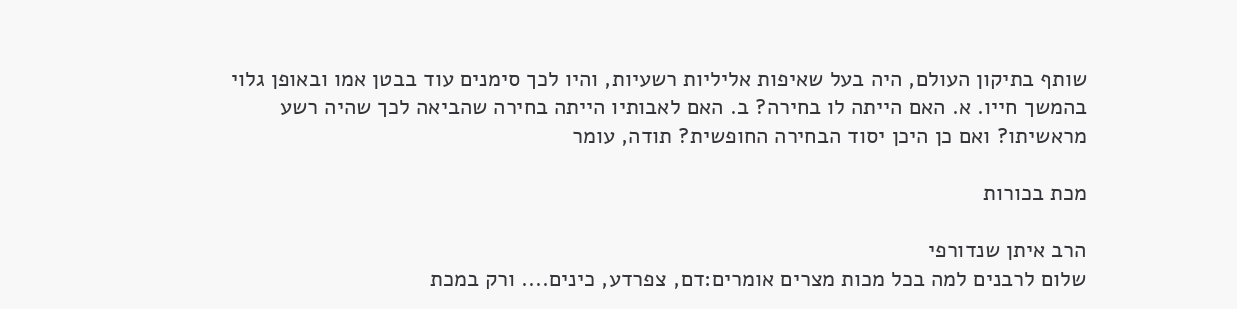שותף בתיקון העולם, היה בעל שאיפות אליליות רשעיות, והיו לכך סימנים עוד בבטן אמו ובאופן גלוי בהמשך חייו. א. האם הייתה לו בחירה? ב. האם לאבותיו הייתה בחירה שהביאה לכך שהיה רשע מראשיתו? ואם כן היכן יסוד הבחירה החופשית? תודה, עומר

מכת בכורות

הרב איתן שנדורפי
שלום לרבנים למה בכל מכות מצרים אומרים:דם, צפרדע, כינים.... ורק במכת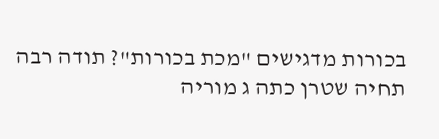בכורות מדגישים "מכת בכורות"? תודה רבה תחיה שטרן כתה ג מוריה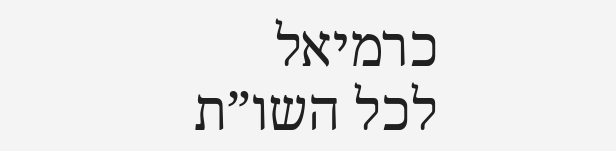כרמיאל
לכל השו”ת